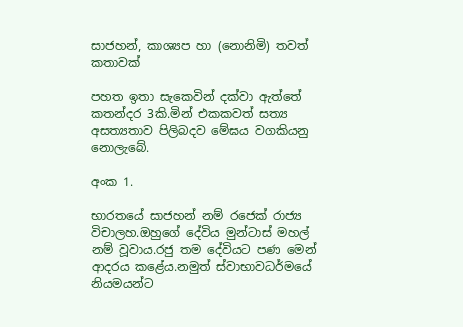සාජහන්, කාශ්‍යප හා (නොනිමි) තවත් කතාවක්

පහත ඉතා සැකෙවින් දක්වා ඇත්තේ කතන්දර 3කි.මින් එකකවත් සත්‍ය අසත්‍යතාව පිලිබදව මේඝය වගකියනු  නොලැබේ.

අංක 1.

භාරතයේ සාජහන් නම් රජෙක් රාජ්‍ය විචාලහ.ඔහුගේ දේවිය මුන්ටාස් මහල් නම් වූවාය.රජු තම දේවියට පණ මෙන් ආදරය කළේය.නමුත් ස්වාභාවධර්මයේ නියමයන්ට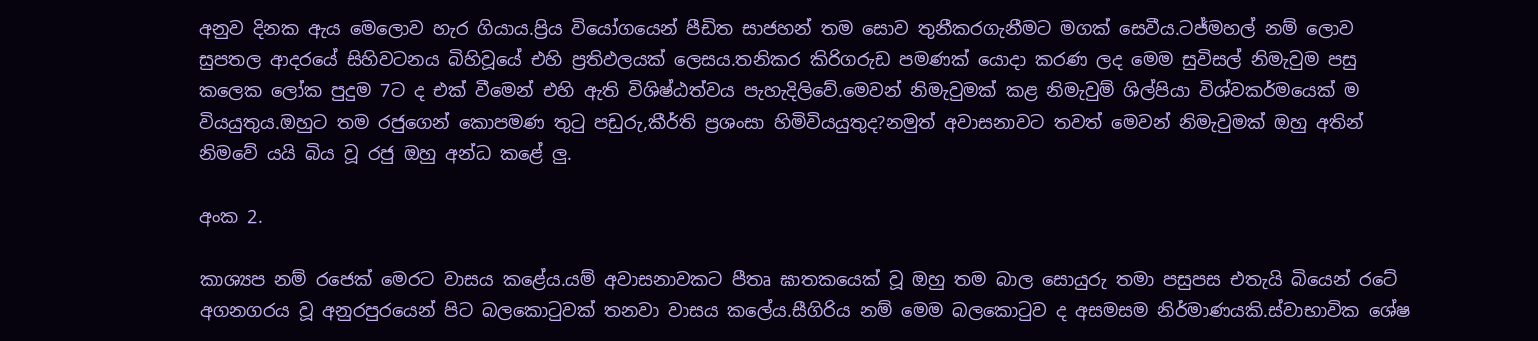අනුව දිනක ඇය මෙලොව හැර ගියාය.ප්‍රිය වියෝගයෙන් පීඩිත සාජහන් තම සොව තුනීකරගැනීමට මගක් සෙවීය.ටජ්මහල් නම් ලොව සුපතල ආදරයේ සිහිවටනය බිහිවූයේ එහි ප්‍රතිඵලයක් ලෙසය.තනිකර කිරිගරුඩ පමණක් යොදා කරණ ලද මෙම සුවිසල් නිමැවුම පසු කලෙක ලෝක පුදුම 7ට ද එක් වීමෙන් එහි ඇති විශිෂ්ඨත්වය පැහැදිලිවේ.මෙවන් නිමැවුමක් කළ නිමැවුම් ශිල්පියා විශ්වකර්මයෙක් ම වියයුතුය.ඔහුට තම රජුගෙන් කොපමණ තුටු පඩුරු,කීර්ති ප්‍රශංසා හිමිවියයුතුද?නමුත් අවාසනාවට තවත් මෙවන් නිමැවුමක් ඔහු අතින් නිමවේ යයි බිය වූ රජු ඔහු අන්ධ කළේ ලු.

අංක 2.

කාශ්‍යප නම් රජෙක් මෙරට වාසය කළේය.යම් අවාසනාවකට පීතෘ ඝාතකයෙක් වූ ඔහු තම බාල සොයුරු තමා පසුපස එතැයි බියෙන් රටේ අගනගරය වූ අනුරපුරයෙන් පිට බලකොටුවක් තනවා වාසය කලේය.සීගිරිය නම් මෙම බලකොටුව ද අසමසම නිර්මාණයකි.ස්වාභාවික ශේෂ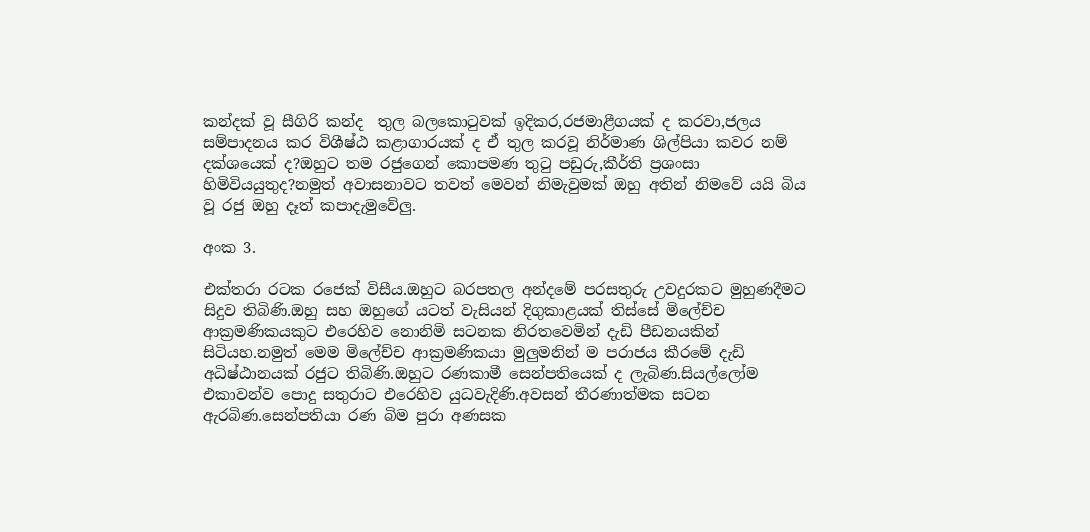කන්දක් වූ සීගිරි කන්ද  තුල බලකොටුවක් ඉදිකර,රජමාළීගයක් ද කරවා,ජලය සම්පාදනය කර විශීෂ්ඨ කළාගාරයක් ද ඒ තුල කරවූ නිර්මාණ ශිල්පියා කවර නම් දක්ශයෙක් ද?ඔහුට තම රජුගෙන් කොපමණ තුටු පඩුරු,කීර්ති ප්‍රශංසා හිමිවියයුතුද?නමුත් අවාසනාවට තවත් මෙවන් නිමැවුමක් ඔහු අතින් නිමවේ යයි බිය වූ රජු ඔහු දෑත් කපාදැමුවේලු.

අංක 3.

එක්තරා රටක රජෙක් විසීය.ඔහුට බරපතල අන්දමේ පරසතුරු උවදුරකට මුහුණදීමට සිදුව තිබිණි.ඔහු සහ ඔහුගේ යටත් වැසියන් දිගුකාළයක් තිස්සේ මිලේච්ච ආක්‍රමණිකයකුට එරෙහිව නොනිමි සටනක නිරතවෙමින් දැඩි පීඩනයකින් සිටියහ.නමුත් මෙම මිලේච්ච ආක්‍රමණිකයා මුලුමනින් ම පරාජය කීරමේ දැඩි අධිෂ්ඨානයක් රජුට තිබිණි.ඔහුට රණකාමී සෙන්පතියෙක් ද ලැබිණ.සියල්ලෝම එකාවන්ව පොදු සතුරාට එරෙහිව යුධවැදිණි.අවසන් තීරණාත්මක සටන ඇරබිණ.සෙන්පතියා රණ බිම පුරා අණසක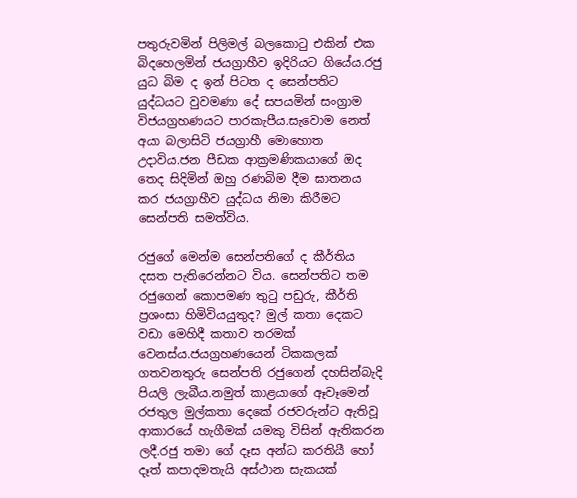පතුරුවමින් පිලිමල් බලකොටු එකින් එක බිදහෙලමින් ජයග්‍රාහීව ඉදිරියට ගියේය.රජු යුධ බිම ද ඉන් පිටත ද සෙන්පතිට යුද්ධයට වුවමණා දේ සපයමින් සංග්‍රාම විජයග්‍රහණයට පාරකැපීය.සැවොම නෙත් අයා බලාසිටි ජයග්‍රාහී මොහොත උදාවිය.ජන පීඩක ආක්‍රමණිකයාගේ ඔද තෙද සිදිමින් ඔහු රණබිම දීම ඝාතනය කර ජයග්‍රාහීව යුද්ධය නිමා කිරීමට සෙන්පති සමත්විය.

රජුගේ මෙන්ම සෙන්පතිගේ ද කීර්තිය දසත පැතිරෙන්නට විය. සෙන්පතිට තම රජුගෙන් කොපමණ තුටු පඩුරු, කීර්ති ප්‍රශංසා හිමිවියයුතුද? මුල් කතා දෙකට වඩා මෙහිදී කතාව තරමක් වෙනස්ය.ජයග්‍රහණයෙන් ටිකකලක් ගතවනතුරු සෙන්පති රජුගෙන් දහසින්බැදි පියලි ලැබීය.නමුත් කාළයාගේ ඈවෑමෙන් රජතුල මුල්කතා දෙකේ රජවරුන්ට ඇතිවූ ආකාරයේ හැගීමක් යමකු විසින් ඇතිකරන ලදී.රජු තමා ගේ දෑස අන්ධ කරතියී හෝ දෑත් කපාදමතැයි අස්ථාන සැකයක්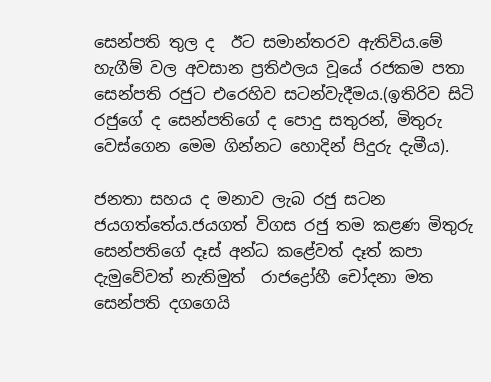සෙන්පති තුල ද  ඊට සමාන්තරව ඇතිවිය.මේ හැගීම් වල අවසාන ප්‍රතිඵලය වූයේ රජකම පතා සෙන්පති රජුට එරෙහිව සටන්වැදීමය.(ඉතිරිව සිටි රජුගේ ද සෙන්පතිගේ ද පොදු සතුරන්, මිතුරු වෙස්ගෙන මෙම ගින්නට හොදින් පිදුරු දැමීය).

ජනතා සහය ද මනාව ලැබ රජු සටන ජයගත්තේය.ජයගත් විගස රජු තම කළණ මිතුරු සෙන්පතිගේ දෑස් අන්ධ කළේවත් දෑත් කපා දැමුවේවත් නැතිමුත්  රාජද්‍රෝහී චෝදනා මත සෙන්පති දගගෙයි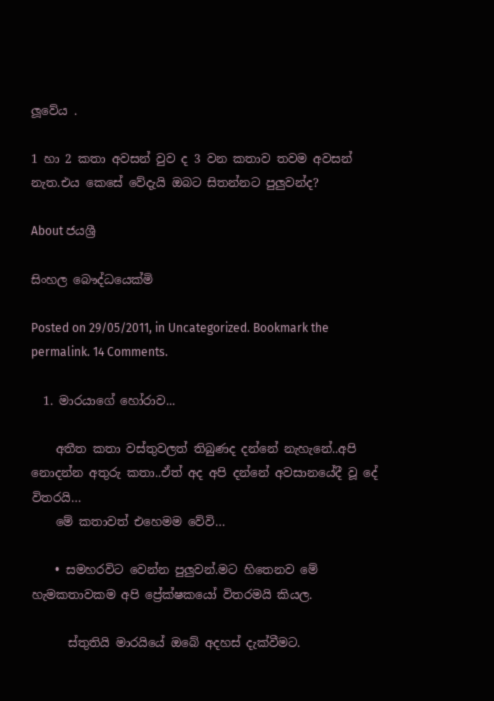ලූවේය .

1 හා 2 කතා අවසන් වුව ද 3 වන කතාව තවම අවසන් නැත.එය කෙසේ වේදැයි ඔබට සිතන්නට පුලුවන්ද?

About ජයශ්‍රී

සිංහල බෞද්ධයෙක්මි

Posted on 29/05/2011, in Uncategorized. Bookmark the permalink. 14 Comments.

  1. මාරයාගේ හෝරාව...

    අතීත කතා වස්තුවලත් තිබුණද දන්නේ නැහැනේ..අපි නොදන්න අතුරු කතා..ඒත් අද අපි දන්නේ අවසානයේදී වූ දේ විතරයි…
    මේ කතාවත් එහෙමම වේවි…

    • සමහරවිට වෙන්න පුලුවන්.මට හිතෙනව මේ හැමකතාවකම අපි ප්‍රේක්ෂකයෝ විතරමයි කියල.

      ස්තුතියි මාරයියේ ඔබේ අදහස් දැක්වීමට.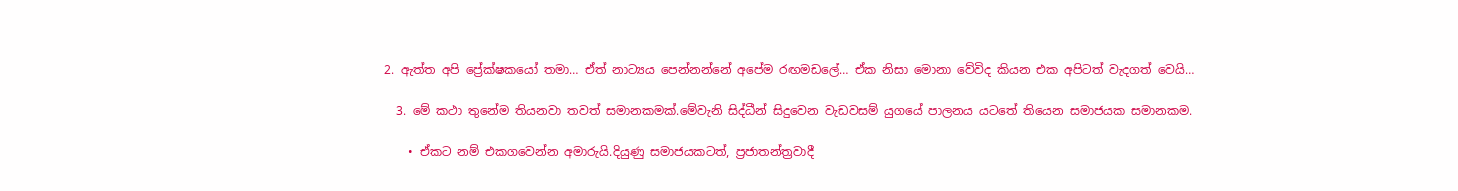2. ඇත්ත අපි ප්‍රේක්ෂකයෝ තමා… ඒත් නාට්‍යය පෙන්නන්නේ අපේම රඟමඩලේ… ඒක නිසා මොනා වේවිද කියන එක අපිටත් වැදගත් වෙයි…

  3. මේ කථා තුනේම තියනවා තවත් සමානකමක්.මේවැනි සිද්ධීන් සිදුවෙන වැඩවසම් යුගයේ පාලනය යටතේ තියෙන සමාජයක සමානකම.

    • ඒකට නම් එකගවෙන්න අමාරුයි.දියුණු සමාජයකටත්, ප්‍රජාතන්ත්‍රවාදී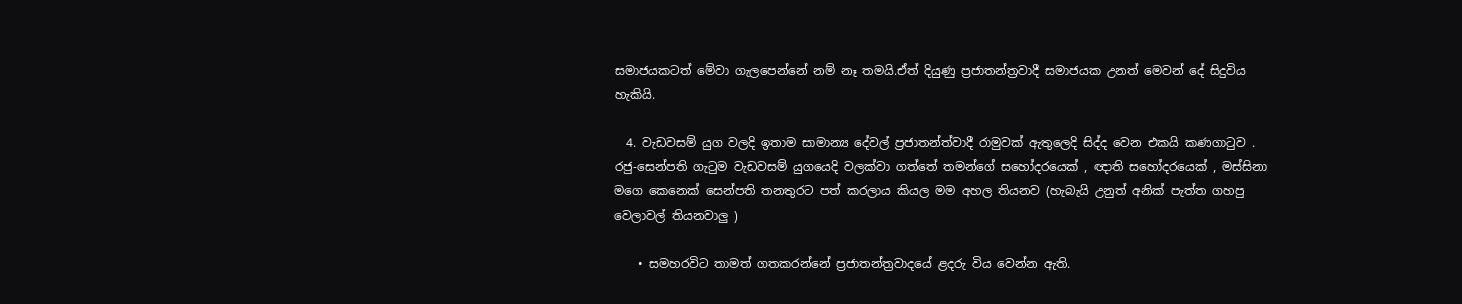සමාජයකටත් මේවා ගැලපෙන්නේ නම් නෑ තමයි.ඒත් දියුණු ප්‍රජාතන්ත්‍රවාදී සමාජයක උනත් මෙවන් දේ සිදුවිය හැකියි.

  4. වැඩවසම් යුග වලදි ඉතාම සාමාන්‍ය දේවල් ප්‍රජාතන්ත්වාදී රාමුවක් ඇතුලෙදි සිද්ද වෙන එකයි කණගාටුව . රජු-සෙන්පති ගැටුම වැඩවසම් යුගයෙදි වලක්වා ගත්තේ තමන්ගේ සහෝදරයෙක් , ඥාති සහෝදරයෙක් , මස්සිනා මගෙ කෙනෙක් සෙන්පති තනතුරට පත් කරලාය කියල මම අහල තියනව (හැබැයි උනුත් අනික් පැත්ත ගහපු වෙලාවල් තියනවාලු )

    • සමහරවිට තාමත් ගතකරන්නේ ප්‍රජාතන්ත්‍රවාදයේ ළදරු විය වෙන්න ඇති.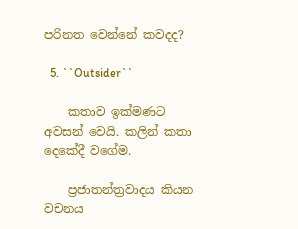පරිනත වෙන්නේ කවදද?

  5. ``Outsider``

    කතාව ඉක්මණට අවසන් වෙයි. කලින් කතා දෙකේදී වගේම.

    ප්‍රජාතන්ත්‍රවාදය කියන වචනය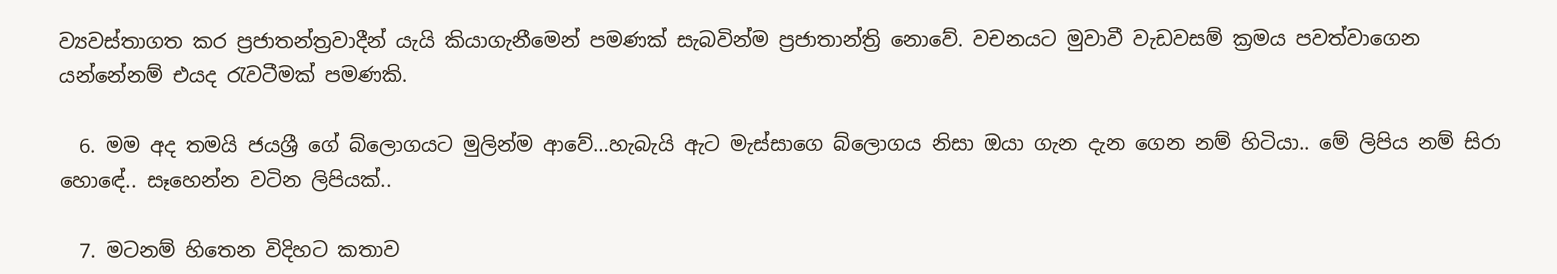ව්‍යවස්තාගත කර ප්‍රජාතන්ත්‍රවාදීන් යැයි කියාගැනී‍මෙන් පමණක් සැබවින්ම ප්‍රජාතාන්ත්‍රි නොවේ. වචනයට මුවාවී වැඩවසම් ක්‍රමය පවත්වාගෙන යන්නේනම් එයද රැවටීමක් පමණකි.

  6. මම අද තමයි ජයශ්‍රී ගේ බ්ලොගයට මුලින්ම ආවේ…හැබැයි ඇට මැස්සාගෙ බ්ලොගය නිසා ඔයා ගැන දැන ගෙන නම් හිටියා.. මේ ලිපිය නම් සිරා හොඳේ.. සෑහෙන්න වටින ලිපියක්..

  7. මටනම් හිතෙන විදිහට කතාව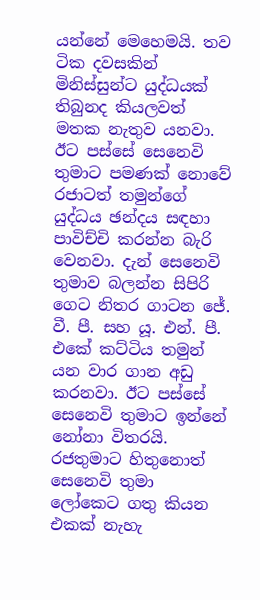යන්නේ මෙහෙමයි. තව ටික දවසකින් මිනිස්සුන්ට යුද්ධයක් තිබුනද කියලවත් මතක නැතුව යනවා. ඊට පස්සේ සෙනෙවි තුමාට පමණක් නොවේ රජාටත් තමුන්ගේ යුද්ධය ඡන්දය සඳහා පාවිච්චි කරන්න බැරි වෙනවා. දැන් සෙනෙවි තුමාව බලන්න සිපිරි ගෙට නිතර ගාටන ජේ. වී. පී. සහ යූ. එන්. පී. එකේ කට්ටිය තමුන් යන වාර ගාන අඩු කරනවා. ඊට පස්සේ සෙනෙවි තුමාට ඉන්නේ නෝනා විතරයි. රජතුමාට හිතුනොත් සෙනෙවි තුමා ලෝකෙට ගතු කියන එකක් නැහැ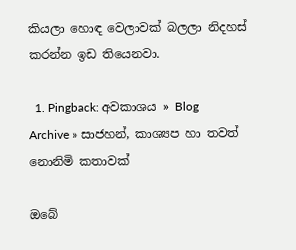කියලා හොඳ වෙලාවක් බලලා නිදහස් කරන්න ඉඩ තියෙනවා.

  1. Pingback: අවකාශය » Blog Archive » සාජහන්, කාශ්‍යප හා තවත් නොනිමි කතාවක්

ඔබේ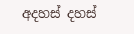අදහස් දහස්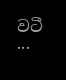වටී ...